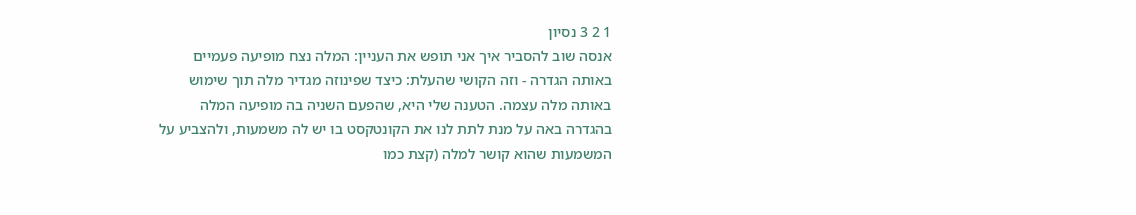1 2 3 נסיון
אנסה שוב להסביר איך אני תופש את העניין: המלה נצח מופיעה פעמיים באותה הגדרה - וזה הקושי שהעלת: כיצד שפינוזה מגדיר מלה תוך שימוש באותה מלה עצמה. הטענה שלי היא, שהפעם השניה בה מופיעה המלה בהגדרה באה על מנת לתת לנו את הקונטקסט בו יש לה משמעות, ולהצביע על המשמעות שהוא קושר למלה (קצת כמו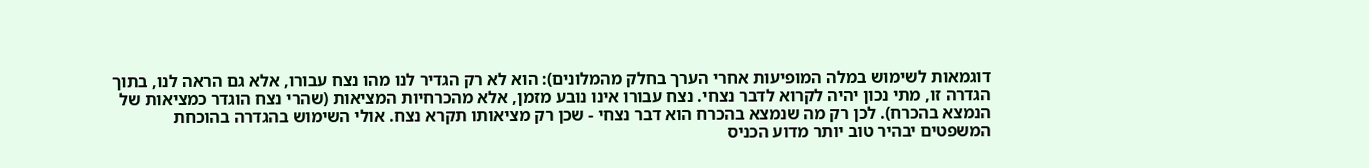דוגמאות לשימוש במלה המופיעות אחרי הערך בחלק מהמלונים): הוא לא רק הגדיר לנו מהו נצח עבורו, אלא גם הראה לנו, בתוך הגדרה זו, מתי נכון יהיה לקרוא לדבר נצחי. נצח עבורו אינו נובע מזמן, אלא מהכרחיות המציאות (שהרי נצח הוגדר כמציאות של הנמצא בהכרח). לכן רק מה שנמצא בהכרח הוא דבר נצחי - שכן רק מציאותו תקרא נצח. אולי השימוש בהגדרה בהוכחת המשפטים יבהיר טוב יותר מדוע הכניס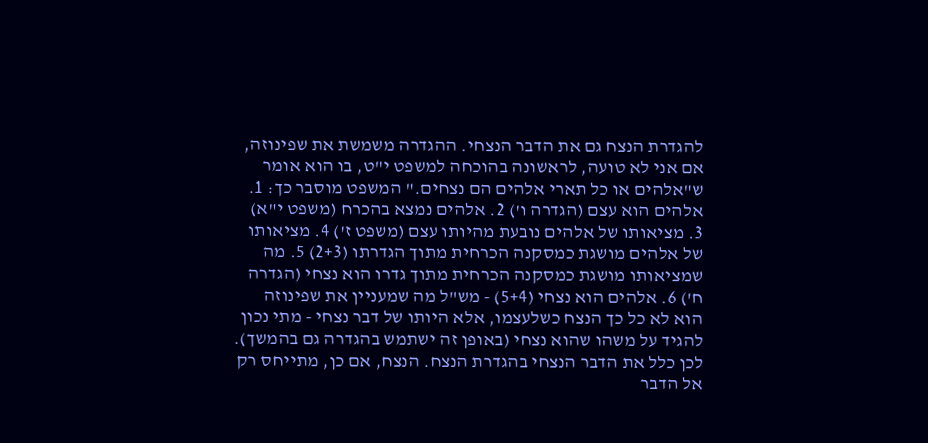להגדרת הנצח גם את הדבר הנצחי. ההגדרה משמשת את שפינוזה, אם אני לא טועה, לראשונה בהוכחה למשפט י"ט, בו הוא אומר ש"אלהים או כל תארי אלהים הם נצחים." המשפט מוסבר כך: 1. אלהים הוא עצם (הגדרה ו') 2. אלהים נמצא בהכרח (משפט י"א) 3. מציאותו של אלהים נובעת מהיותו עצם (משפט ז') 4. מציאותו של אלהים מושגת כמסקנה הכרחית מתוך הגדרתו (2+3) 5. מה שמציאותו מושגת כמסקנה הכרחית מתוך גדרו הוא נצחי (הגדרה ח') 6. אלהים הוא נצחי (5+4) - מש"ל מה שמעניין את שפינוזה הוא לא כל כך הנצח כשלעצמו, אלא היותו של דבר נצחי - מתי נכון להגיד על משהו שהוא נצחי (באופן זה ישתמש בהגדרה גם בהמשך). לכן כלל את הדבר הנצחי בהגדרת הנצח. הנצח, אם כן, מתייחס רק אל הדבר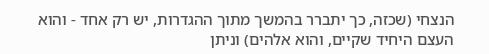הנצחי (שכזה, כך יתברר בהמשך מתוך ההגדרות, יש רק אחד - והוא העצם היחיד שקיים, והוא אלהים) וניתן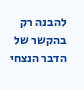להבנה רק בהקשר של הדבר הנצחי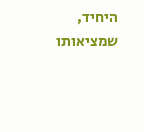היחיד, שמציאותו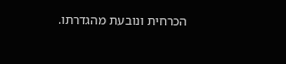הכרחית ונובעת מהגדרתו.